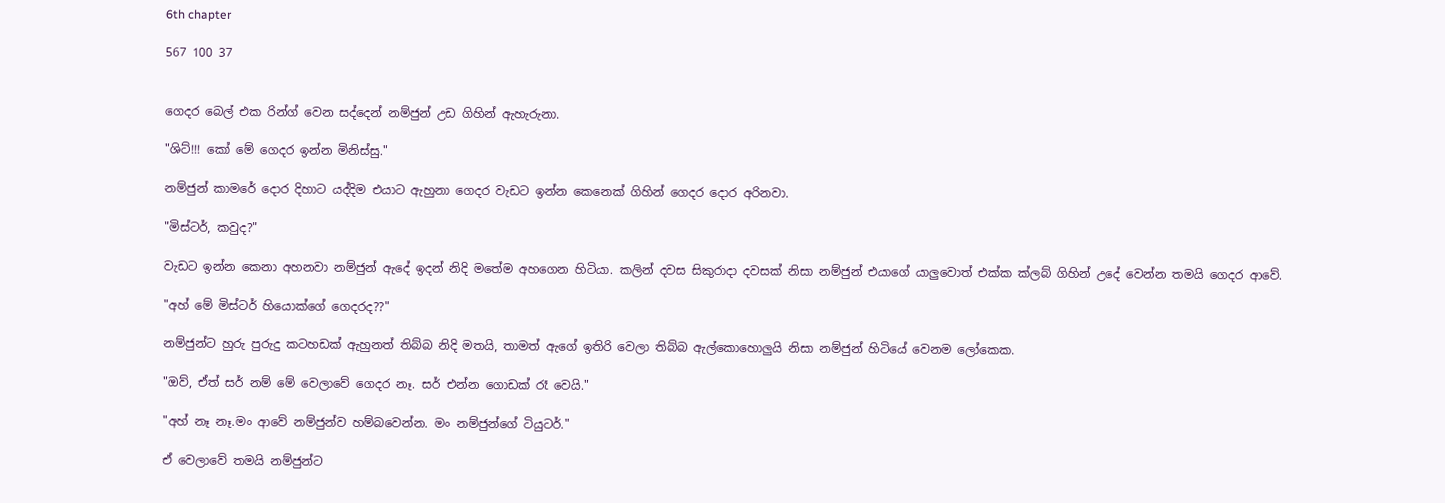6th chapter

567 100 37


ගෙදර බෙල් එක රින්ග් වෙන සද්දෙන් නම්ජුන් උඩ ගිහින් ඇහැරුනා.

"ශිට්!!! කෝ මේ ගෙදර ඉන්න මිනිස්සු."

නම්ජුන් කාමරේ දොර දිහාට යද්දිම එයාට ඇහුනා ගෙදර වැඩට ඉන්න කෙනෙක් ගිහින් ගෙදර දොර අරිනවා.

"මිස්ටර්, කවුද?"

වැඩට ඉන්න කෙනා අහනවා නම්ජුන් ඇදේ ඉදන් නිදි මතේම අහගෙන හිටියා. කලින් දවස සිකුරාදා දවසක් නිසා නම්ජුන් එයාගේ යාලුවොත් එක්ක ක්ලබ් ගිහින් උදේ වෙන්න තමයි ගෙදර ආවේ.

"අහ් මේ මිස්ටර් හියොක්ගේ ගෙදරද??"

නම්ජුන්ට හුරු පුරුදු කටහඩක් ඇහුනත් තිබ්බ නිදි මතයි, තාමත් ඇගේ ඉතිරි වෙලා තිබ්බ ඇල්කොහොලුයි නිසා නම්ජුන් හිටියේ වෙනම ලෝකෙක.

"ඔව්, ඒත් සර් නම් මේ වෙලාවේ ගෙදර නෑ. සර් එන්න ගොඩක් රෑ වෙයි."

"අහ් නෑ නෑ.මං ආවේ නම්ජුන්ව හම්බවෙන්න. මං නම්ජුන්ගේ ටියුටර්."

ඒ වෙලාවේ තමයි නම්ජුන්ට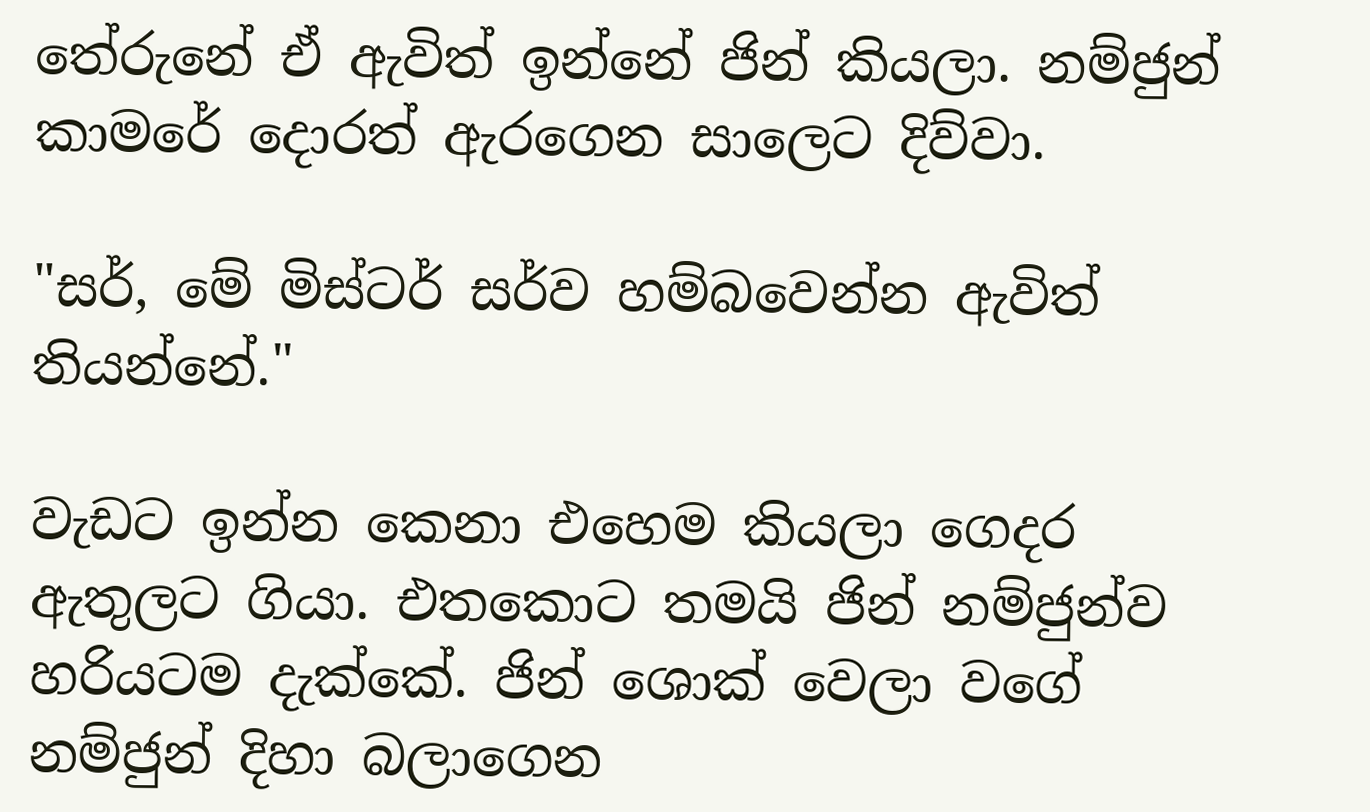තේරුනේ ඒ ඇවිත් ඉන්නේ ජින් කියලා. නම්ජුන් කාමරේ දොරත් ඇරගෙන සාලෙට දිව්වා.

"සර්, මේ මිස්ටර් සර්ව හම්බවෙන්න ඇවිත් තියන්නේ."

වැඩට ඉන්න කෙනා එහෙම කියලා ගෙදර ඇතුලට ගියා. එතකොට තමයි ජින් නම්ජුන්ව හරියටම දැක්කේ. ජින් ශොක් වෙලා වගේ නම්ජුන් දිහා බලාගෙන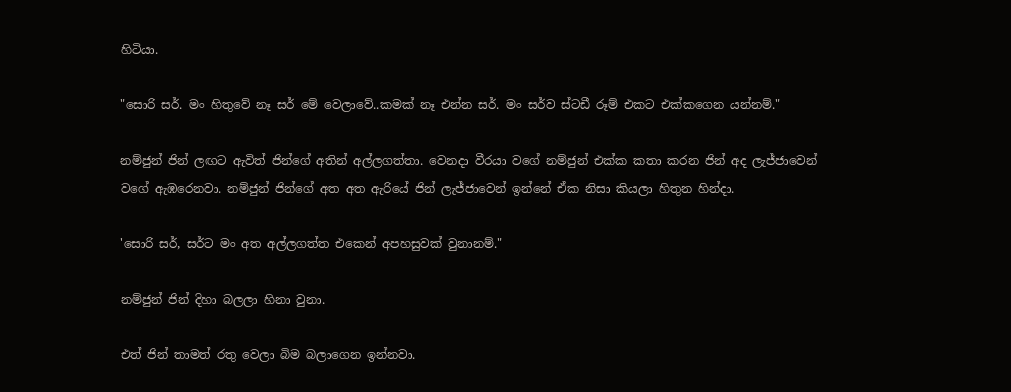හිටියා.

"සොරි සර්. මං හිතුවේ නෑ සර් මේ වෙලාවේ..කමක් නෑ එන්න සර්. මං සර්ව ස්ටඩී රූම් එකට එක්කගෙන යන්නම්."

නම්ජුන් ජින් ලඟට ඇවිත් ජින්ගේ අතින් අල්ලගත්තා. වෙනදා වීරයා වගේ නම්ජුන් එක්ක කතා කරන ජින් අද ලැජ්ජාවෙන් වගේ ඇඹරෙනවා. නම්ජුන් ජින්ගේ අත අත ඇරියේ ජින් ලැජ්ජාවෙන් ඉන්නේ ඒක නිසා කියලා හිතුන හින්දා.

'සොරි සර්, සර්ට මං අත අල්ලගත්ත එකෙන් අපහසුවක් වුනානම්."

නම්ජුන් ජින් දිහා බලලා හිනා වුනා.

එත් ජින් තාමත් රතු වෙලා බිම බලාගෙන ඉන්නවා.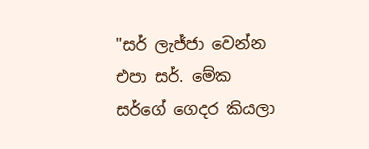"සර් ලැජ්ජා වෙන්න එපා සර්. මේක සර්ගේ ගෙදර කියලා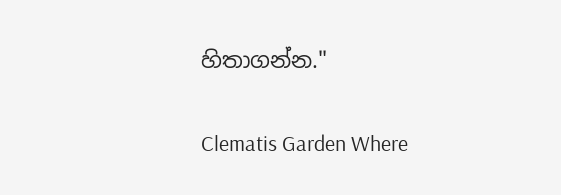හිතාගන්න."

Clematis Garden Where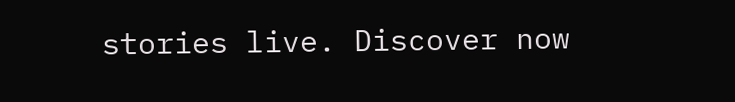stories live. Discover now